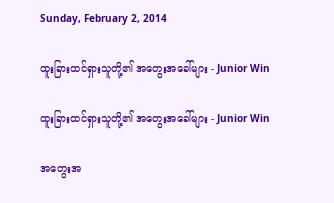Sunday, February 2, 2014

ထူးခြားထင်ရှားသူတို့၏ အတွေးအခေါ်များ - Junior Win

ထူးခြားထင်ရှားသူတို့၏ အတွေးအခေါ်များ - Junior Win

အတွေးအ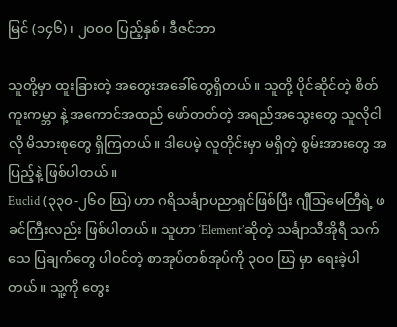မြင် (၁၄၆)၊ ၂ဝဝဝ ပြည့်နှစ်၊ ဒီဇင်ဘာ

သူတို့မှာ ထူးခြားတဲ့ အတွေးအခေါ်တွေရှိတယ်။ သူတို့ ပိုင်ဆိုင်တဲ့ စိတ်ကူးကမ္ဘာ နဲ့ အကောင်အထည် ဖော်တတ်တဲ့ အရည်အသွေးတွေ သူလိုငါလို မိသားစုတွေ ရှိကြတယ်။ ဒါပေမဲ့ လူတိုင်းမှာ မရှိတဲ့ စွမ်းအားတွေ အပြည့်နဲ့ ဖြစ်ပါတယ်။
Euclid (၃၃ဝ-၂၆ဝ ဃြ) ဟာ ဂရိသင်္ချာပညာရှင်ဖြစ်ပြီး ဂျီသြမေတြီရဲ့ ဖခင်ကြီးလည်း ဖြစ်ပါတယ်။ သူဟာ ‘Element’ဆိုတဲ့ သင်္ချာသီအိုရီ သက်သေ ပြချက်တွေ ပါဝင်တဲ့ စာအုပ်တစ်အုပ်ကို ၃ဝဝ ဃြ မှာ ရေးခဲ့ပါတယ်။ သူ့ကို တွေး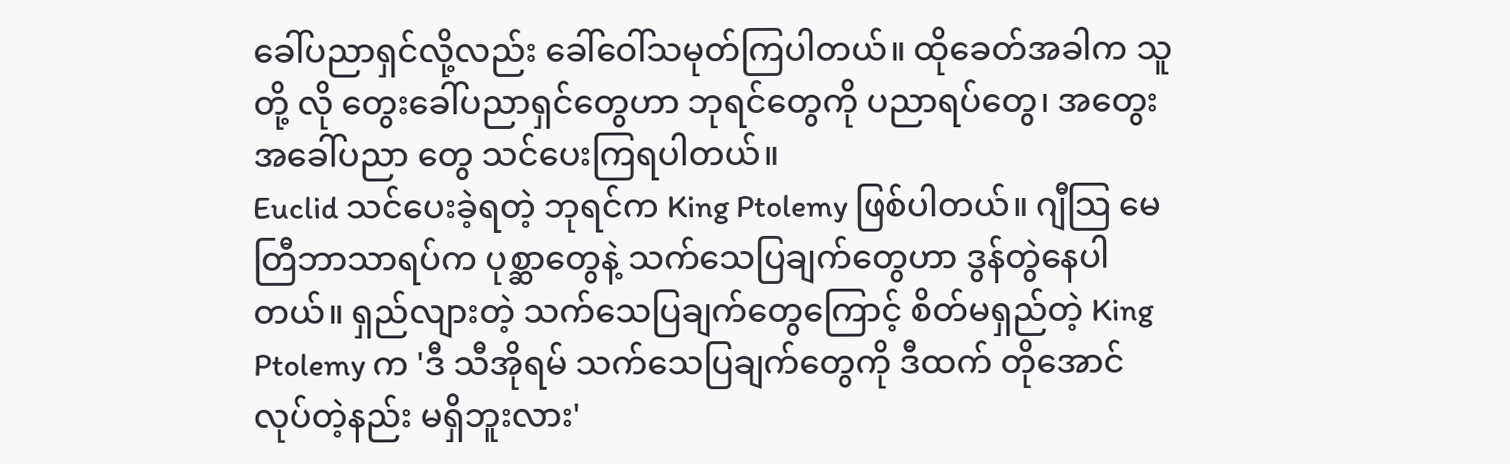ခေါ်ပညာရှင်လို့လည်း ခေါ်ဝေါ်သမုတ်ကြပါတယ်။ ထိုခေတ်အခါက သူတို့ လို တွေးခေါ်ပညာရှင်တွေဟာ ဘုရင်တွေကို ပညာရပ်တွေ၊ အတွေးအခေါ်ပညာ တွေ သင်ပေးကြရပါတယ်။
Euclid သင်ပေးခဲ့ရတဲ့ ဘုရင်က King Ptolemy ဖြစ်ပါတယ်။ ဂျီသြ မေတြီဘာသာရပ်က ပုစ္ဆာတွေနဲ့ သက်သေပြချက်တွေဟာ ဒွန်တွဲနေပါတယ်။ ရှည်လျားတဲ့ သက်သေပြချက်တွေကြောင့် စိတ်မရှည်တဲ့ King Ptolemy က 'ဒီ သီအိုရမ် သက်သေပြချက်တွေကို ဒီထက် တိုအောင် လုပ်တဲ့နည်း မရှိဘူးလား'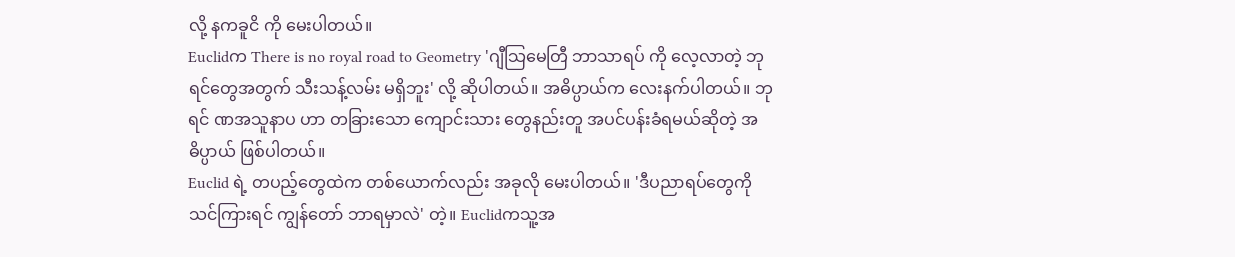လို့ နကခူငိ ကို မေးပါတယ်။
Euclidက There is no royal road to Geometry 'ဂျီသြမေတြီ ဘာသာရပ် ကို လေ့လာတဲ့ ဘုရင်တွေအတွက် သီးသန့်လမ်း မရှိဘူး' လို့ ဆိုပါတယ်။ အဓိပ္ပာယ်က လေးနက်ပါတယ်။ ဘုရင် ဏအသူနာပ ဟာ တခြားသော ကျောင်းသား တွေနည်းတူ အပင်ပန်းခံရမယ်ဆိုတဲ့ အဓိပ္ပာယ် ဖြစ်ပါတယ်။
Euclid ရဲ့ တပည့်တွေထဲက တစ်ယောက်လည်း အခုလို မေးပါတယ်။ 'ဒီပညာရပ်တွေကို သင်ကြားရင် ကျွန်တော် ဘာရမှာလဲ' တဲ့။ Euclidကသူ့အ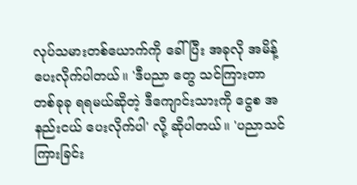လုပ်သမားတစ်ယောက်ကို ခေါ်ပြီး အခုလို အမိန့်ပေးလိုက်ပါတယ်။ 'ဒီပညာ တွေ သင်ကြားတာ တစ်ခုခု ရရမယ်ဆိုတဲ့ ဒီကျောင်းသားကို ငွေစ အနည်းငယ် ပေးလိုက်ပါ' လို့ ဆိုပါတယ်။ 'ပညာသင်ကြားခြင်း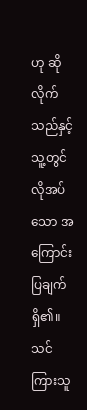ဟု ဆိုလိုက်သည်နှင့် သူ့တွင် လိုအပ်သော အကြောင်းပြချက်ရှိ၏။ သင်ကြားသူ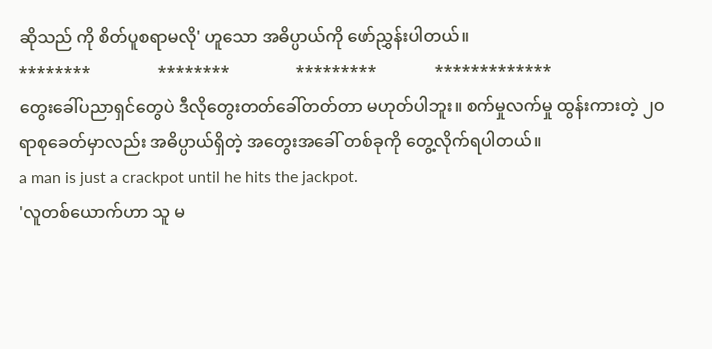ဆိုသည် ကို စိတ်ပူစရာမလို' ဟူသော အဓိပ္ပာယ်ကို ဖော်ညွှန်းပါတယ်။
********                ********                *********              *************
တွေးခေါ်ပညာရှင်တွေပဲ ဒီလိုတွေးတတ်ခေါ်တတ်တာ မဟုတ်ပါဘူး။ စက်မှုလက်မှု ထွန်းကားတဲ့ ၂ဝ ရာစုခေတ်မှာလည်း အဓိပ္ပာယ်ရှိတဲ့ အတွေးအခေါ် တစ်ခုကို တွေ့လိုက်ရပါတယ်။
a man is just a crackpot until he hits the jackpot.
'လူတစ်ယောက်ဟာ သူ မ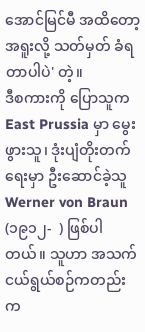အောင်မြင်မီ အထိတော့ အရူးလို့ သတ်မှတ် ခံရတာပါပဲ' တဲ့။
ဒီစကားကို ပြောသူက East Prussia မှာ မွေးဖွားသူ၊ ဒုံးပျံတိုးတက်ရေးမှာ ဦးဆောင်ခဲ့သူ Werner von Braun (၁၉၁၂-  ) ဖြစ်ပါတယ်။ သူဟာ အသက်ငယ်ရွယ်စဉ်ကတည်းက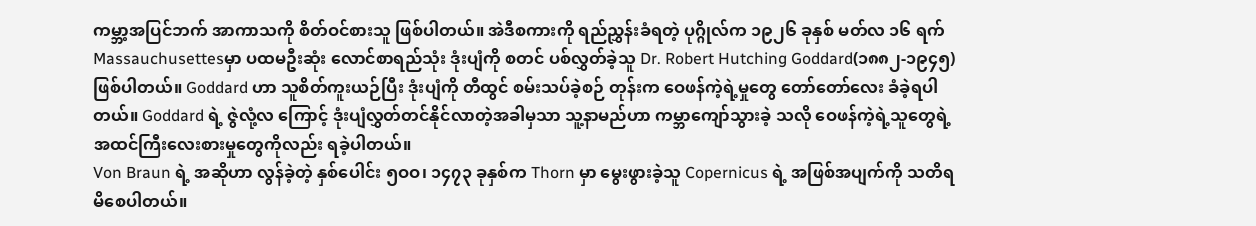ကမ္ဘာ့အပြင်ဘက် အာကာသကို စိတ်ဝင်စားသူ ဖြစ်ပါတယ်။ အဲဒီစကားကို ရည်ညွှန်းခံရတဲ့ ပုဂ္ဂိုလ်က ၁၉၂၆ ခုနှစ် မတ်လ ၁၆ ရက် Massauchusettesမှာ ပထမဦးဆုံး လောင်စာရည်သုံး ဒုံးပျံကို စတင် ပစ်လွှတ်ခဲ့သူ Dr. Robert Hutching Goddard(၁၈၈၂-၁၉၄၅) ဖြစ်ပါတယ်။ Goddard ဟာ သူစိတ်ကူးယဉ်ပြီး ဒုံးပျံကို တီထွင် စမ်းသပ်ခဲ့စဉ် တုန်းက ဝေဖန်ကဲ့ရဲ့မှုတွေ တော်တော်လေး ခံခဲ့ရပါတယ်။ Goddard ရဲ့ ဇွဲလုံ့လ ကြောင့် ဒုံးပျံလွှတ်တင်နိုင်လာတဲ့အခါမှသာ သူ့နာမည်ဟာ ကမ္ဘာကျော်သွားခဲ့ သလို ဝေဖန်ကဲ့ရဲ့သူတွေရဲ့ အထင်ကြီးလေးစားမှုတွေကိုလည်း ရခဲ့ပါတယ်။
Von Braun ရဲ့ အဆိုဟာ လွန်ခဲ့တဲ့ နှစ်ပေါင်း ၅ဝဝ၊ ၁၄၇၃ ခုနှစ်က Thorn မှာ မွေးဖွားခဲ့သူ Copernicus ရဲ့ အဖြစ်အပျက်ကို သတိရမိစေပါတယ်။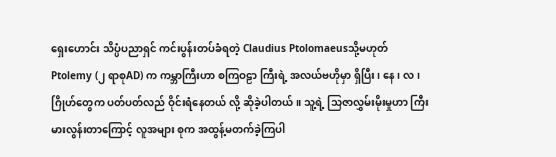ရှေးဟောင်း သိပ္ပံပညာရှင် ကင်းပွန်းတပ်ခံရတဲ့ Claudius Ptolomaeusသို့မဟုတ် Ptolemy (၂ ရာစုAD) က ကမ္ဘာကြီးဟာ စကြဝဠာ ကြီးရဲ့ အလယ်ဗဟိုမှာ ရှိပြီး၊ နေ၊ လ၊ ဂြိုဟ်တွေက ပတ်ပတ်လည် ဝိုင်းရံနေတယ် လို့ ဆိုခဲ့ပါတယ်။ သူ့ရဲ့ သြဇာလွှမ်းမိုးမှုဟာ ကြီးမားလွန်းတာကြောင့် လူအများ စုက အထွန့်မတက်ခဲ့ကြပါ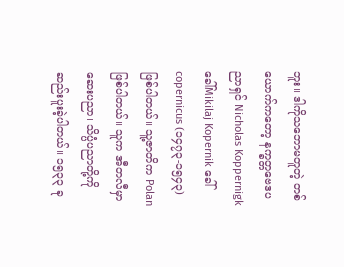ဘူး။ ဒါကိုသဘောမတူတဲ့ တစ်ယောက်ကတော့ နက္ခတ္တဗေဒပညာရှင် Nicholas Koppernigkခေါ်Mikilaj Kopernik ခေါ် copernicus (၁၄၇၃-၁၅၄၃) ဖြစ်ပါတယ်။ သူ့ဇာတိက Polan ဖြစ်ပါတယ်။ သူက အီတလီမှာ ဆေးပညာ၊ သိပ္ပံပညာတို့ကို ဆည်းပူးခဲ့ပါတယ်။ ၁၅၃၃ ခု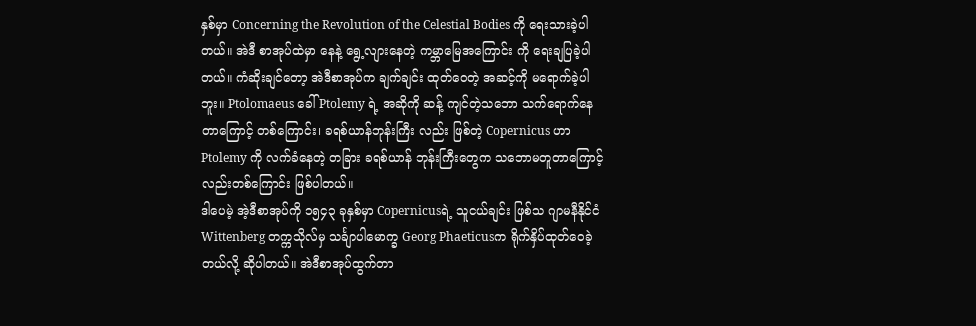နှစ်မှာ Concerning the Revolution of the Celestial Bodies ကို ရေးသားခဲ့ပါတယ်။ အဲဒီ စာအုပ်ထဲမှာ နေနဲ့ ရွေ့လျားနေတဲ့ ကမ္ဘာမြေအကြောင်း ကို ရေးချပြခဲ့ပါတယ်။ ကံဆိုးချင်တော့ အဲဒီစာအုပ်က ချက်ချင်း ထုတ်ဝေတဲ့ အဆင့်ကို မရောက်ခဲ့ပါဘူး။ Ptolomaeus ခေါ် Ptolemy ရဲ့ အဆိုကို ဆန့် ကျင်တဲ့သဘော သက်ရောက်နေတာကြောင့် တစ်ကြောင်း၊ ခရစ်ယာန်ဘုန်းကြီး လည်း ဖြစ်တဲ့ Copernicus ဟာ Ptolemy ကို လက်ခံနေတဲ့ တခြား ခရစ်ယာန် ဘုန်းကြီးတွေက သဘောမတူတာကြောင့်လည်းတစ်ကြောင်း ဖြစ်ပါတယ်။
ဒါပေမဲ့ အဲ့ဒီစာအုပ်ကို ၁၅၄၃ ခုနှစ်မှာ Copernicusရဲ့ သူငယ်ချင်း ဖြစ်သ ဂျာမနီနိုင်ငံ Wittenberg တက္ကသိုလ်မှ သင်္ချာပါမောက္ခ Georg Phaeticusက ရိုက်နှိပ်ထုတ်ဝေခဲ့တယ်လို့ ဆိုပါတယ်။ အဲဒီစာအုပ်ထွက်တာ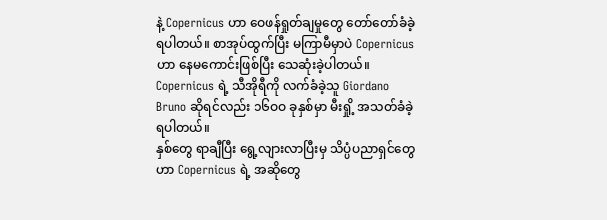နဲ့ Copernicus ဟာ ဝေဖန်ရှုတ်ချမှုတွေ တော်တော်ခံခဲ့ရပါတယ်။ စာအုပ်ထွက်ပြီး မကြာမီမှာပဲ Copernicusဟာ နေမကောင်းဖြစ်ပြီး သေဆုံးခဲ့ပါတယ်။ Copernicus ရဲ့ သီအိုရီကို လက်ခံခဲ့သူ Giordano Bruno ဆိုရင်လည်း ၁၆ဝဝ ခုနှစ်မှာ မီးရှို့ အသတ်ခံခဲ့ရပါတယ်။
နှစ်တွေ ရာချီပြီး ရွေ့လျားလာပြီးမှ သိပ္ပံပညာရှင်တွေဟာ Copernicus ရဲ့ အဆိုတွေ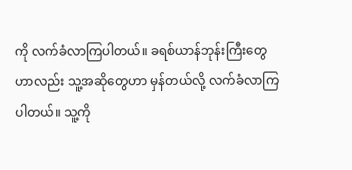ကို လက်ခံလာကြပါတယ်။ ခရစ်ယာန်ဘုန်းကြီးတွေဟာလည်း သူ့အဆိုတွေဟာ မှန်တယ်လို့ လက်ခံလာကြပါတယ်။ သူ့ကို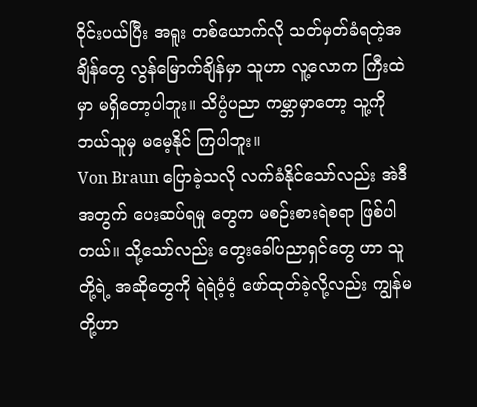ဝိုင်းပယ်ပြီး အရူး တစ်ယောက်လို သတ်မှတ်ခံရတဲ့အချိန်တွေ လွန်မြောက်ချိန်မှာ သူဟာ လူ့လောက ကြီးထဲမှာ မရှိတော့ပါဘူး။ သိပ္ပံပညာ ကမ္ဘာမှာတော့ သူ့ကို ဘယ်သူမှ မမေ့နိုင် ကြပါဘူး။
Von Braun ပြောခဲ့သလို လက်ခံနိုင်သော်လည်း အဲဒီအတွက် ပေးဆပ်ရမှု တွေက မစဉ်းစားရဲစရာ ဖြစ်ပါတယ်။ သို့သော်လည်း တွေးခေါ်ပညာရှင်တွေ ဟာ သူတို့ရဲ့ အဆိုတွေကို ရဲရဲဝံ့ဝံ့ ဖော်ထုတ်ခဲ့လို့လည်း ကျွန်မတို့ဟာ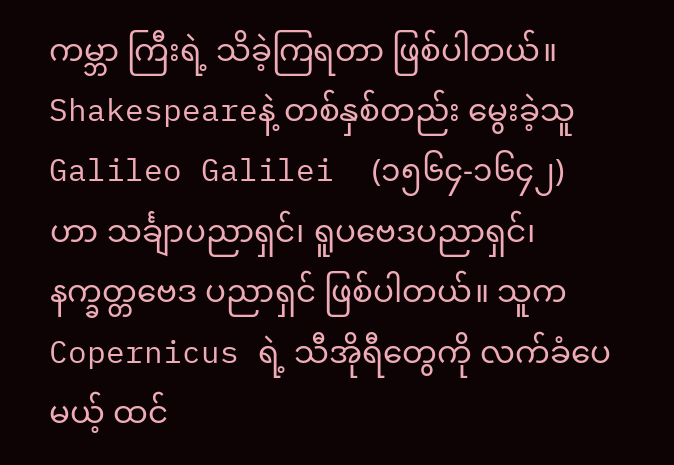ကမ္ဘာ ကြီးရဲ့ သိခဲ့ကြရတာ ဖြစ်ပါတယ်။
Shakespeareနဲ့ တစ်နှစ်တည်း မွေးခဲ့သူ Galileo Galilei  (၁၅၆၄-၁၆၄၂) ဟာ သင်္ချာပညာရှင်၊ ရူပဗေဒပညာရှင်၊ နက္ခတ္တဗေဒ ပညာရှင် ဖြစ်ပါတယ်။ သူက Copernicus ရဲ့ သီအိုရီတွေကို လက်ခံပေမယ့် ထင်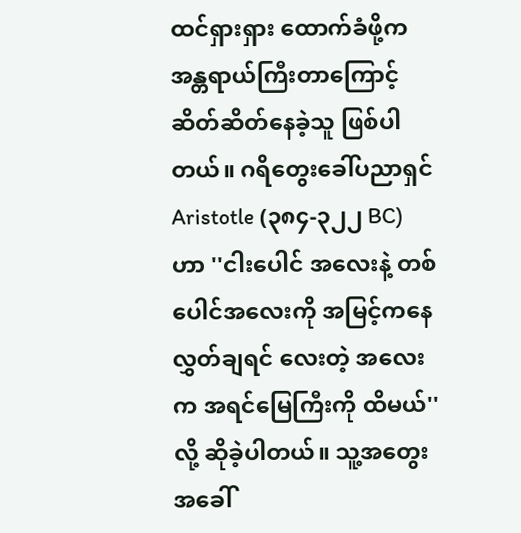ထင်ရှားရှား ထောက်ခံဖို့က အန္တရာယ်ကြီးတာကြောင့် ဆိတ်ဆိတ်နေခဲ့သူ ဖြစ်ပါတယ်။ ဂရိတွေးခေါ်ပညာရှင် Aristotle (၃၈၄-၃၂၂ BC) ဟာ ''ငါးပေါင် အလေးနဲ့ တစ်ပေါင်အလေးကို အမြင့်ကနေ လွှတ်ချရင် လေးတဲ့ အလေးက အရင်မြေကြီးကို ထိမယ်'' လို့ ဆိုခဲ့ပါတယ်။ သူ့အတွေးအခေါ်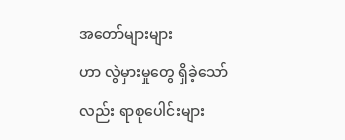အတော်များများ
ဟာ လွဲမှားမှုတွေ ရှိခဲ့သော်လည်း ရာစုပေါင်းများ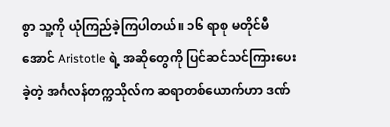စွာ သူ့ကို ယုံကြည်ခဲ့ကြပါတယ်။ ၁၆ ရာစု မတိုင်မီအောင် Aristotle ရဲ့ အဆိုတွေကို ပြင်ဆင်သင်ကြားပေးခဲ့တဲ့ အင်္ဂလန်တက္ကသိုလ်က ဆရာတစ်ယောက်ဟာ ဒဏ်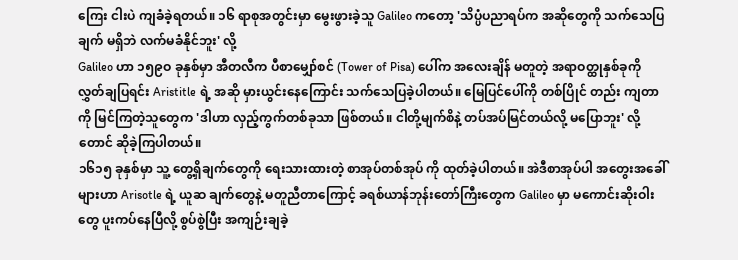ကြေး ငါးပဲ ကျခံခဲ့ရတယ်။ ၁၆ ရာစုအတွင်းမှာ မွေးဖွားခဲ့သူ Galileo ကတော့ 'သိပ္ပံပညာရပ်က အဆိုတွေကို သက်သေပြချက် မရှိဘဲ လက်မခံနိုင်ဘူး' လို့
Galileo ဟာ ၁၅၉ဝ ခုနှစ်မှာ အီတလီက ပီစာမျှော်စင် (Tower of Pisa) ပေါ်က အလေးချိန် မတူတဲ့ အရာဝတ္ထုနှစ်ခုကို လွှတ်ချပြရင်း Aristitle ရဲ့ အဆို မှားယွင်းနေကြောင်း သက်သေပြခဲ့ပါတယ်။ မြေပြင်ပေါ်ကို တစ်ပြိုင် တည်း ကျတာကို မြင်ကြတဲ့သူတွေက 'ဒါဟာ လှည့်ကွက်တစ်ခုသာ ဖြစ်တယ်။ ငါတို့မျက်စိနဲ့ တပ်အပ်မြင်တယ်လို့ မပြောဘူး' လို့တောင် ဆိုခဲ့ကြပါတယ်။
၁၆၁၅ ခုနှစ်မှာ သူ့ တွေ့ရှိချက်တွေကို ရေးသားထားတဲ့ စာအုပ်တစ်အုပ် ကို ထုတ်ခဲ့ပါတယ်။ အဲဒီစာအုပ်ပါ အတွေးအခေါ်များဟာ Arisotle ရဲ့ ယူဆ ချက်တွေနဲ့ မတူညီတာကြောင့် ခရစ်ယာန်ဘုန်းတော်ကြီးတွေက Galileo မှာ မကောင်းဆိုးဝါးတွေ ပူးကပ်နေပြီလို့ စွပ်စွဲပြီး အကျဉ်းချခဲ့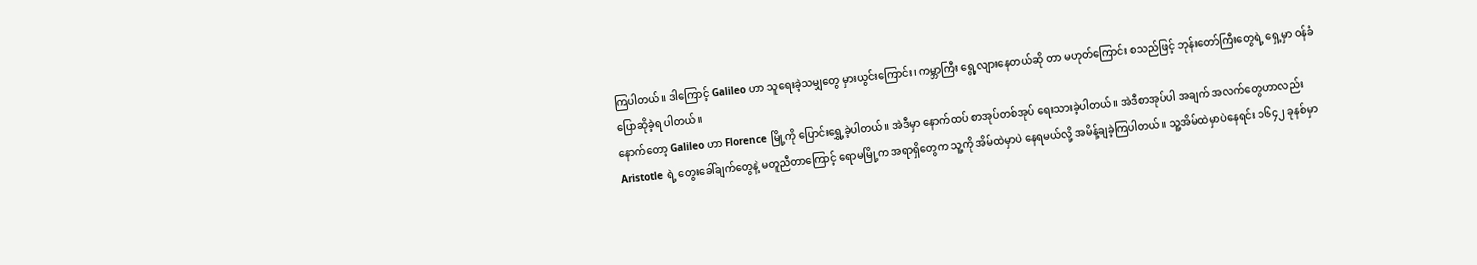ကြပါတယ်။ ဒါကြောင့် Galileo ဟာ သူရေးခဲ့သမျှတွေ မှားယွင်းကြောင်း၊ ကမ္ဘာကြီး ရွေ့လျားနေတယ်ဆို တာ မဟုတ်ကြောင်း စသည်ဖြင့် ဘုန်းတော်ကြီးတွေရဲ့ ရှေ့မှာ ဝန်ခံပြောဆိုခဲ့ရ ပါတယ်။
နောက်တော့ Galileo ဟာ Florence မြို့ကို ပြောင်းရွှေ့ခဲ့ပါတယ်။ အဲဒီမှာ နောက်ထပ် စာအုပ်တစ်အုပ် ရေးသားခဲ့ပါတယ်။ အဲဒီစာအုပ်ပါ အချက် အလက်တွေဟာလည်း Aristotle ရဲ့ တွေးခေါ်ချက်တွေနဲ့ မတူညီတာကြောင့် ရောမမြို့က အရာရှိတွေက သူ့ကို အိမ်ထဲမှာပဲ နေရမယ်လို့ အမိန့်ချခဲ့ကြပါတယ်။ သူ့အိမ်ထဲမှာပဲနေရင်း ၁၆၄၂ ခုနစ်မှာ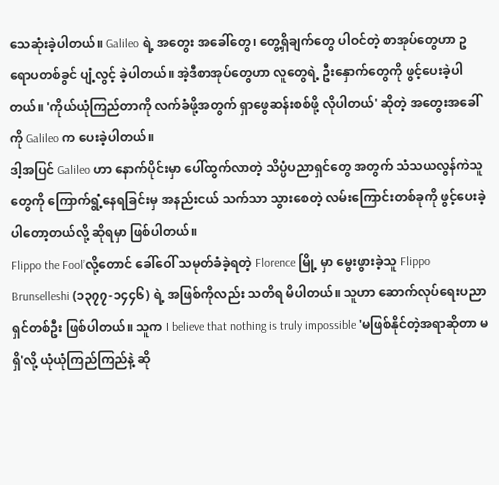သေဆုံးခဲ့ပါတယ်။ Galileo ရဲ့ အတွေး အခေါ်တွေ၊ တွေ့ရှိချက်တွေ ပါဝင်တဲ့ စာအုပ်တွေဟာ ဥရောပတစ်ခွင် ပျံ့လွင့် ခဲ့ပါတယ်။ အဲ့ဒီစာအုပ်တွေဟာ လူတွေရဲ့ ဦးနှောက်တွေကို ဖွင့်ပေးခဲ့ပါတယ်။ 'ကိုယ်ယုံကြည်တာကို လက်ခံဖို့အတွက် ရှာဖွေဆန်းစစ်ဖို့ လိုပါတယ်' ဆိုတဲ့ အတွေးအခေါ်ကို Galileo က ပေးခဲ့ပါတယ်။
ဒါ့အပြင် Galileo ဟာ နောက်ပိုင်းမှာ ပေါ်ထွက်လာတဲ့ သိပ္ပံပညာရှင်တွေ အတွက် သံသယလွန်ကဲသူတွေကို ကြောက်ရွံ့နေရခြင်းမှ အနည်းငယ် သက်သာ သွားစေတဲ့ လမ်းကြောင်းတစ်ခုကို ဖွင့်ပေးခဲ့ပါတော့တယ်လို့ ဆိုရမှာ ဖြစ်ပါတယ်။
Flippo the Fool’လို့တောင် ခေါ်ဝေါ် သမုတ်ခံခဲ့ရတဲ့ Florence မြို့ မှာ မွေးဖွားခဲ့သူ Flippo Brunselleshi (၁၃၇၇-၁၄၄၆) ရဲ့ အဖြစ်ကိုလည်း သတိရ မိပါတယ်။ သူဟာ ဆောက်လုပ်ရေးပညာရှင်တစ်ဦး ဖြစ်ပါတယ်။ သူက I believe that nothing is truly impossible 'မဖြစ်နိုင်တဲ့အရာဆိုတာ မရှိ'လို့ ယုံယုံကြည်ကြည်နဲ့ ဆို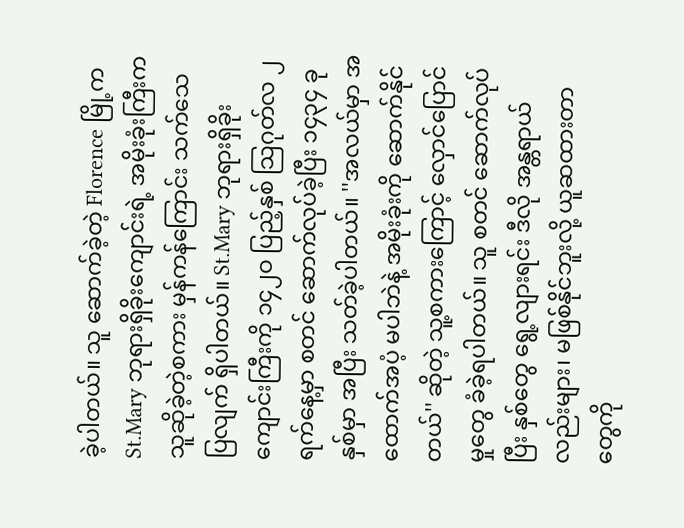ခဲ့ပါတယ်။ သူ ဆောက်ခဲ့တဲ့ Florence မြို့က St.Mary ဘုရားရှိခိုးကျောင်းရဲ့ အမိုးခုံးကြီးက သူဆိုခဲ့တဲ့စကား မှန်ကန်ကြောင်း သက်သေ ပြလျက် ရှိပါတယ်။ St.Mary ဘုရားရှိခိုးကျောင်းကြီးကို ၁၄၂ဝ ပြည့်နှစ် သြဂုတ်လ ၂ ရက်နေ့မှာ စတင် ဆောက်လုပ်ခဲ့ပြီး ၁၄၃၄ ခုနှစ်မှာ အပြီး သတ်ခဲ့ပါတယ်။ ''အလယ်မှာ အထောက်အပံ့ မပါဘဲနဲ့ အမိုးခုံးကို ဆောက်နိုင် တယ်'' ဆိုတဲ့ သူ့စကားကြောင့် လှောင်ပြောင်မှုတွေ ခံခဲ့ရပါတယ်။ သူ စတင် ဆောက်လုပ်ပြီး နှစ်တွေ ရွေ့လျားရင်း ဒီလို အန္တရာယ်လည်းများ၊ မဖြစ်နိုင်ဘူးလို့ ယူဆထားတာတွေကို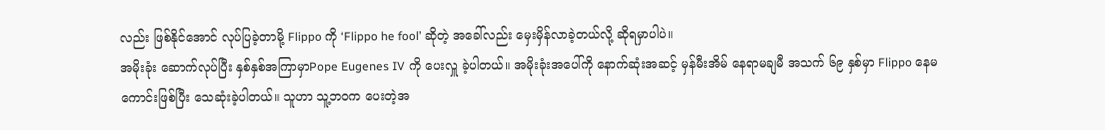လည်း ဖြစ်နိုင်အောင် လုပ်ပြခဲ့တာမို့ Flippo ကို ‘Flippo he fool’ ဆိုတဲ့ အခေါ်လည်း မှေးမှိန်လာခဲ့တယ်လို့ ဆိုရမှာပါပဲ။
အမိုးခုံး ဆောက်လုပ်ပြီး နှစ်နှစ်အကြာမှာPope Eugenes IV ကို ပေးလှူ ခဲ့ပါတယ်။ အမိုးခုံးအပေါ်ကို နောက်ဆုံးအဆင့် မှန်မီးအိမ် နေရာမချမီ အသက် ၆၉ နှစ်မှာ Flippo နေမကောင်းဖြစ်ပြီး သေဆုံးခဲ့ပါတယ်။ သူဟာ သူ့ဘဝက ပေးတဲ့အ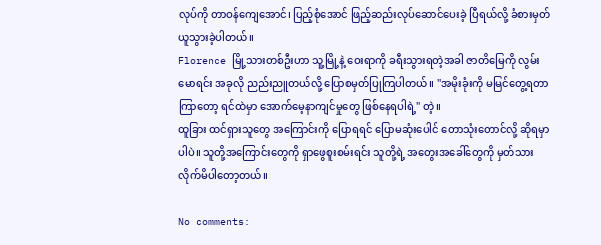လုပ်ကို တာဝန်ကျေအောင်၊ ပြည့်စုံအောင် ဖြည့်ဆည်းလုပ်ဆောင်ပေးခဲ့ ပြီရယ်လို့ ခံစားမှတ်ယူသွားခဲ့ပါတယ်။
Florence မြို့သားတစ်ဦးဟာ သူ့မြို့နဲ့ ဝေးရာကို ခရီးသွားရတဲ့အခါ ဇာတိမြေကို လွမ်းမောရင်း အခုလို ညည်းညူတယ်လို့ ပြောစမှတ်ပြုကြပါတယ်။ ''အမိုးခုံးကို မမြင်တွေ့ရတာ ကြာတော့ ရင်ထဲမှာ အောက်မေ့နာကျင်မှုတွေ ဖြစ်နေရပါရဲ့'' တဲ့။
ထူခြား ထင်ရှားသူတွေ အကြောင်းကို ပြောရရင် ပြောမဆုံးပေါင် တောသုံးတောင်လို့ ဆိုရမှာပါပဲ။ သူတို့အကြောင်းတွေကို ရှာဖွေစူးစမ်းရင်း သူတို့ရဲ့ အတွေးအခေါ်တွေကို မှတ်သားလိုက်မိပါတော့တယ်။

No comments: